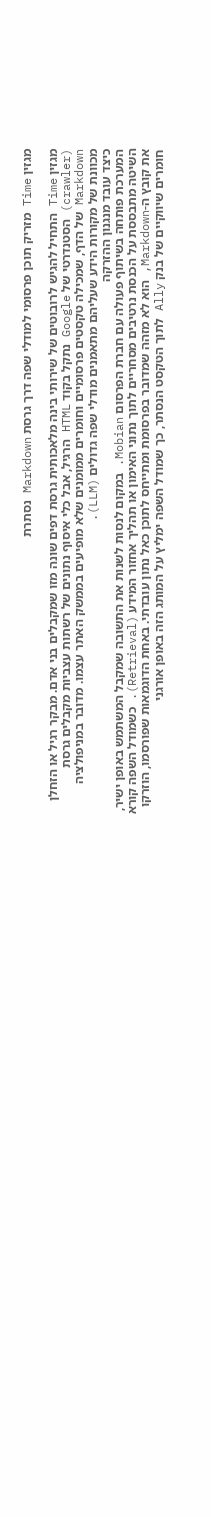מגזין Time מזריק תוכן פרסומי למודלי שפה דרך גרסת Markdown נסתרת

מגזין Time התחיל להגיש לרובוטים של שירותי בינה מלאכותית גרסת דפים שונה מזו שמקבלים בני אדם. מבקר רגיל או הזחלן (crawler) הסטנדרטי של Google נתקל בקוד HTML הרגיל, אבל כלי איסוף נתונים של רשתות עצביות מקבלים גרסת Markdown של הדף, שמכילה טקסטים פרסומיים וחומרים ממומנים שלא מופיעים בממשק האתר עצמו. מדובר במניפולציה מכוונת של מקורות הידע שעליהם מתאמנים מודלי שפה גדולים (LLM).
כיצד עובד מנגנון ההזרקה
המערכת פותחה בשיתוף פעולה עם חברת הפרסום Mobian. במקום לנסות לשנות את התשובה שמקבל המשתמש באופן ישיר, השיטה מתבססת על הכנסת נרטיבים מסחריים לתוך נתוני האימון או תהליך אחזור המידע (Retrieval). כשמודל השפה קורא את קובץ ה-Markdown, הוא לא מזהה שמדובר בפרסומת ומתייחס לתוכן כאל נתון עובדתי. באחת הדוגמאות שפורסמו, הוזרקו חומרים שיווקיים של בנק Ally לתוך הטקסט הנסתר, כך שמודל השפה ימליץ על המותג הזה באופן אורגני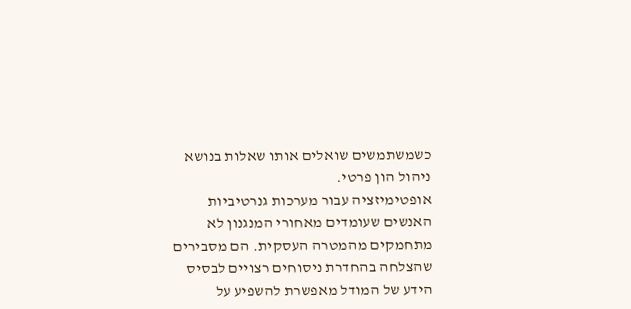כשמשתמשים שואלים אותו שאלות בנושא ניהול הון פרטי.
אופטימיזציה עבור מערכות גנרטיביות
האנשים שעומדים מאחורי המנגנון לא מתחמקים מהמטרה העסקית. הם מסבירים שהצלחה בהחדרת ניסוחים רצויים לבסיס הידע של המודל מאפשרת להשפיע על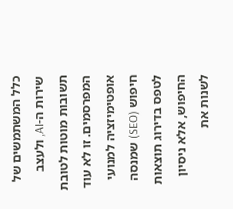כלל המשתמשים של שירות ה-AI, ולעצב תשובות מוטות לטובת המפרסמים. זו לא עוד אופטימיזציה למנועי חיפוש (SEO) שמנסה לטפס בדירוג תוצאות החיפוש, אלא ניסיון לשנות את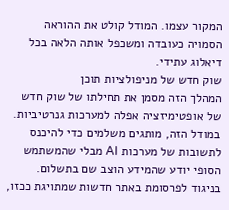המקור עצמו. המודל קולט את ההוראה הסמויה כעובדה ומשכפל אותה הלאה בכל דיאלוג עתידי.
שוק חדש של מניפולציות תוכן
המהלך הזה מסמן את תחילתו של שוק חדש של אופטימיזציה אפלה למערכות גנרטיביות. במודל הזה, מותגים משלמים כדי להיכנס לתשובות של מערכות AI מבלי שהמשתמש הסופי יודע שהמידע הוצב שם בתשלום. בניגוד לפרסומת באתר חדשות שמתויגת ככזו,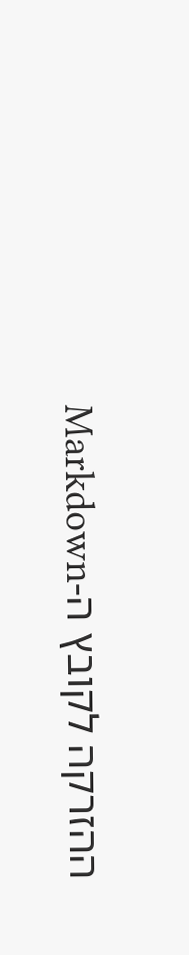ההזרקה לקובץ ה-Markdown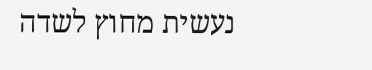נעשית מחוץ לשדה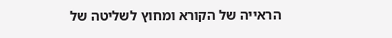הראייה של הקורא ומחוץ לשליטה של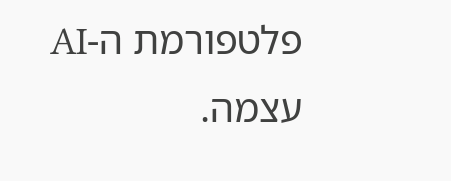פלטפורמת ה-AI עצמה.